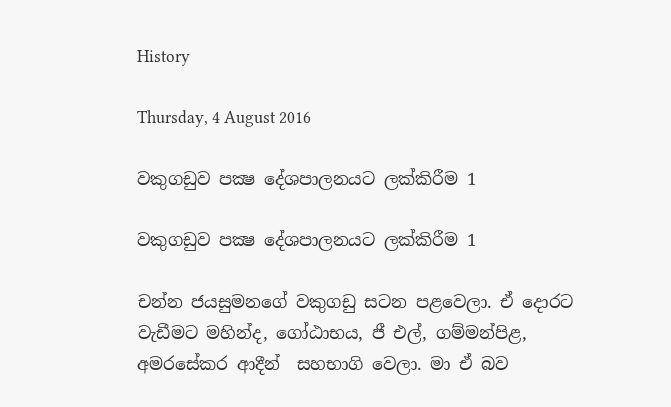History

Thursday, 4 August 2016

වකුගඩුව පක්‍ෂ දේශපාලනයට ලක්කිරීම 1

වකුගඩුව පක්‍ෂ දේශපාලනයට ලක්කිරීම 1

චන්න ජයසුමනගේ වකුගඩු සටන පළවෙලා. ඒ දොරට වැඩීමට මහින්ද, ගෝඨාභය, ජී එල්, ගම්මන්පිළ, අමරසේකර ආදීන්  සහභාගි වෙලා. මා ඒ බව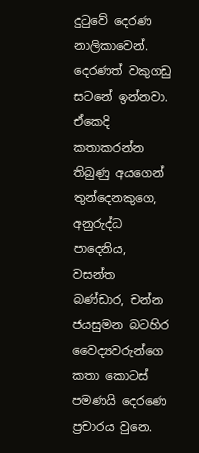දුටුවේ දෙරණ නාලිකාවෙන්. දෙරණත් වකුගඩු සටනේ ඉන්නවා. ඒකෙදි කතාකරන්න තිබුණු අයගෙන් තුන්දෙනකුගෙ, අනුරුද්ධ පාදෙනිය, වසන්ත බණ්ඩාර, චන්න ජයසුමන බටහිර වෛද්‍යවරුන්ගෙ කතා කොටස් පමණයි දෙරණෙ ප්‍රචාරය වුනෙ.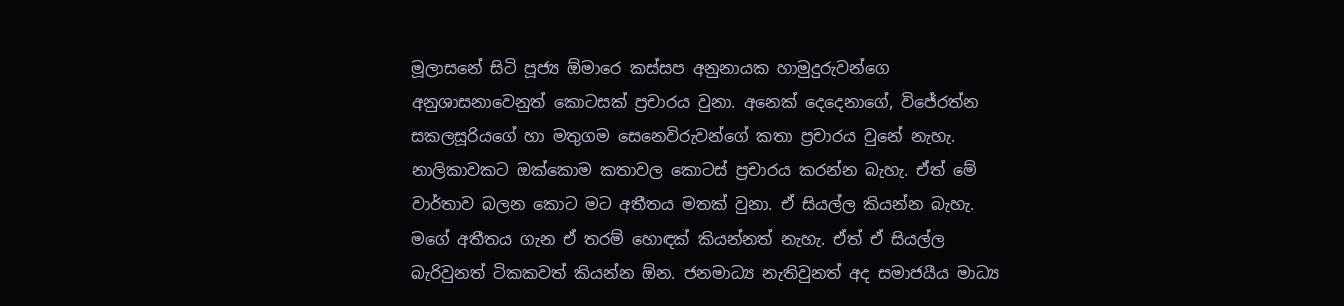මූලාසනේ සිටි පූජ්‍ය ඕමාරෙ කස්සප අනුනායක හාමුදුරුවන්ගෙ අනුශාසනාවෙනුත් කොටසක් ප්‍රචාරය වුනා. අනෙක් දෙදෙනාගේ, විජේරත්න සකලසූරියගේ හා මතුගම සෙනෙවිරුවන්ගේ කතා ප්‍රචාරය වුනේ නැහැ. නාලිකාවකට ඔක්කොම කතාවල කොටස් ප්‍රචාරය කරන්න බැහැ. ඒත් මේ වාර්තාව බලන කොට මට අතීතය මතක් වුනා. ඒ සියල්ල කියන්න බැහැ. මගේ අතීතය ගැන ඒ තරම් හොඳක් කියන්නත් නැහැ. ඒත් ඒ සියල්ල බැරිවුනත් ටිකකවත් කියන්න ඕන. ජනමාධ්‍ය නැතිවුනත් අද සමාජයීය මාධ්‍ය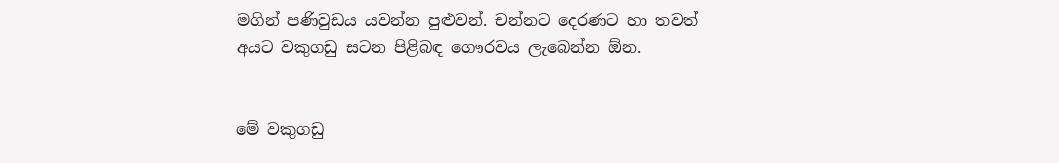මගින් පණිවුඩය යවන්න පුළුවන්. චන්නට දෙරණට හා තවත් අයට වකුගඩු සටන පිළිබඳ ගෞරවය ලැබෙන්න ඕන.


මේ වකුගඩු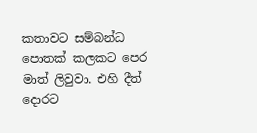කතාවට සම්බන්ධ පොතක් කලකට පෙර මාත් ලිවුවා. එහි දීත් දොරට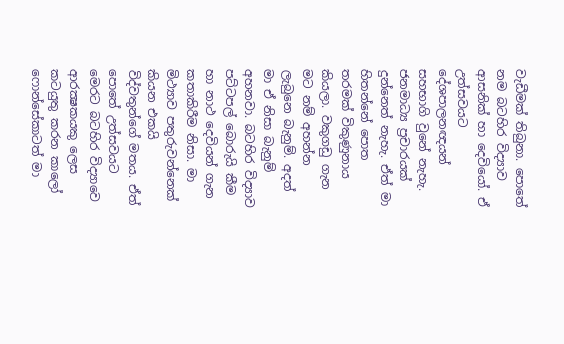වැඩීමක් තිබුනා. පොතේ නම බටහිර විද්‍යාව ආසනික් හා දෙවියෝ. ඒ උත්සවයට දේශපාලනඥයන් සහභාගි වුනේ නැහැ. ජනමාධ්‍ය ප්‍රචාරයක් දුන්නෙත් නැහැ. ඒත් මා හිතන්නේ පොත තරමක් විකුණුනාය කියලා. වකුගඩු ගැන මට නම් අහන්න ලැබුනෙ බැනුම්. අදත් මා ඒ නිසා බැනුම් අහනවා. බටහිර විද්‍යාව පට්ටපල් බොරුයි කීම හා නාථ දෙවියන් ගැන කතාකිරීම නිසා. මා මිථ්‍යාව පතුරුවන්නෙක් කියන එකයි විද්වතුන්ගේ මතය. ඒත් පොතේ උත්සවයට මෙරට බටහිර විද්‍යාවෙ ආරක්‍ෂකයකු ලෙස කටයුතු කරන කාලෝ ෆොන්සේකාටත් මා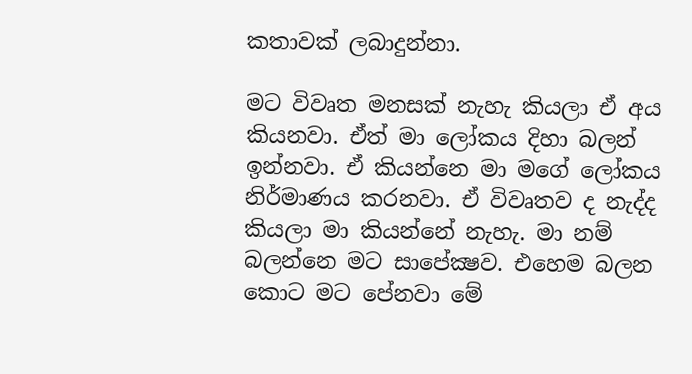කතාවක් ලබාදුන්නා.

මට විවෘත මනසක් නැහැ කියලා ඒ අය කියනවා. ඒත් මා ලෝකය දිහා බලන් ඉන්නවා. ඒ කියන්නෙ මා මගේ ලෝකය නිර්මාණය කරනවා. ඒ විවෘතව ද නැද්ද කියලා මා කියන්නේ නැහැ. මා නම් බලන්නෙ මට සාපේක්‍ෂව. එහෙම බලන කොට මට පේනවා මේ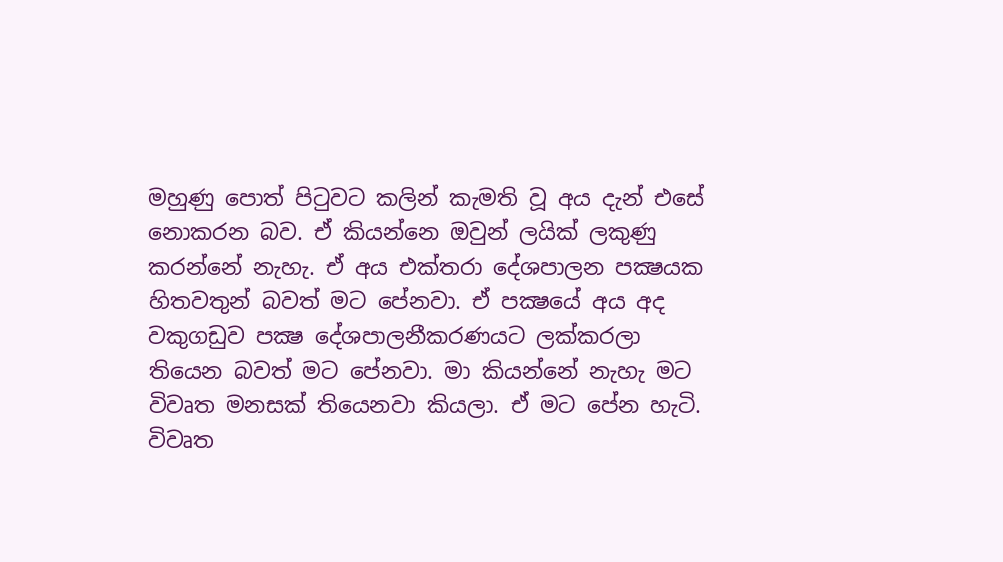මහුණු පොත් පිටුවට කලින් කැමති වූ අය දැන් එසේ නොකරන බව. ඒ කියන්නෙ ඔවුන් ලයික් ලකුණු කරන්නේ නැහැ. ඒ අය එක්තරා දේශපාලන පක්‍ෂයක හිතවතුන් බවත් මට පේනවා. ඒ පක්‍ෂයේ අය අද වකුගඩුව පක්‍ෂ දේශපාලනීකරණයට ලක්කරලා තියෙන බවත් මට පේනවා. මා කියන්නේ නැහැ මට විවෘත මනසක් තියෙනවා කියලා. ඒ මට පේන හැටි. විවෘත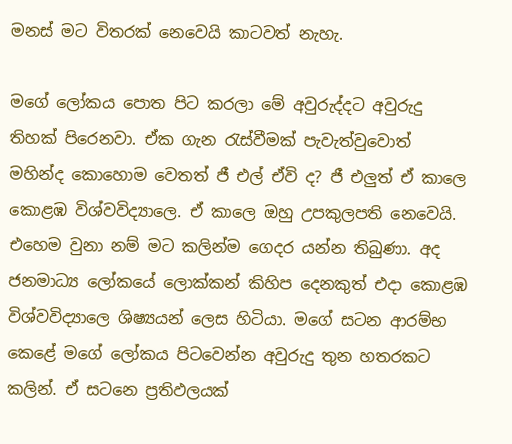මනස් මට විතරක් නෙවෙයි කාටවත් නැහැ.

මගේ ලෝකය පොත පිට කරලා මේ අවුරුද්දට අවුරුදු තිහක් පිරෙනවා. ඒක ගැන රැස්වීමක් පැවැත්වුවොත් මහින්ද කොහොම වෙතත් ජී එල් ඒවි ද? ජී එලුත් ඒ කාලෙ කොළඹ විශ්වවිද්‍යාලෙ. ඒ කාලෙ ඔහු උපකුලපති නෙවෙයි. එහෙම වුනා නම් මට කලින්ම ගෙදර යන්න තිබුණා. අද ජනමාධ්‍ය ලෝකයේ ලොක්කන් කිහිප දෙනකුත් එදා කොළඹ විශ්වවිද්‍යාලෙ ශිෂ්‍යයන් ලෙස හිටියා. මගේ සටන ආරම්භ කෙළේ මගේ ලෝකය පිටවෙන්න අවුරුදු තුන හතරකට කලින්. ඒ සටනෙ ප්‍රතිඵලයක්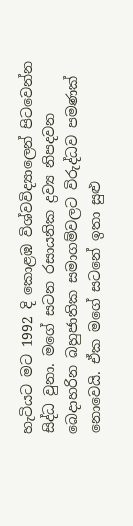හැටියට මට 1992 දි කොළඹ විශ්වවිද්‍යාලෙන් පිටවෙන්න සිද්ධ වුනා. මගේ සටන රසායනික ද්‍රව්‍ය නිපදවන බෙදාහරින බහුජාතික සමාගම්වලට විරුද්ධව පමණක් නොවෙයි. ඒක මගේ සටනේ ඉතා සුළු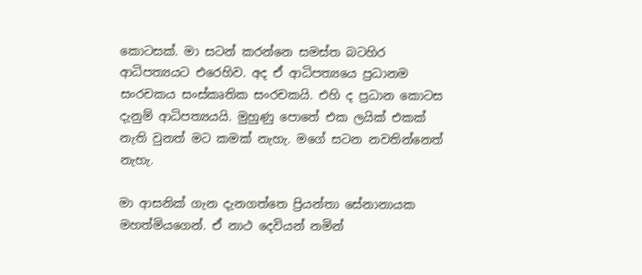කොටසක්. මා සටන් කරන්නෙ සමස්ත බටහිර ආධිපත්‍යයට එරෙහිව. අද ඒ ආධිපත්‍යයෙ ප්‍රධානම සංරචකය සංස්කෘතික සංරචකයි. එහි ද ප්‍රධාන කොටස දැනුම් ආධිපත්‍යයයි. මුහුණු පොතේ එක ලයික් එකක් නැති වුනත් මට කමක් නැහැ. මගේ සටන නවතින්නෙත් නැහැ.

මා ආසනික් ගැන දැනගත්තෙ ප්‍රියන්තා සේනානායක මහත්මියගෙන්. ඒ නාථ දෙවියන් නමින්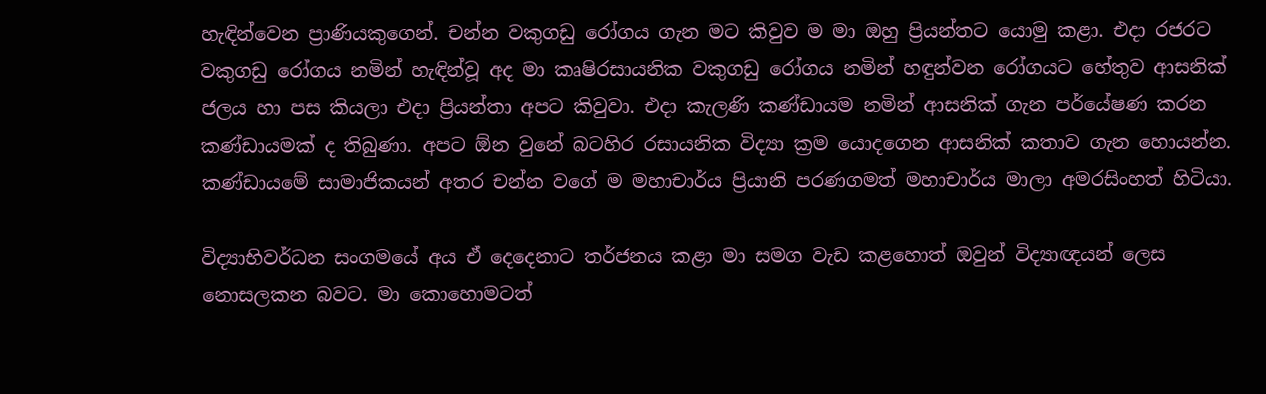හැඳින්වෙන ප්‍රාණියකුගෙන්. චන්න වකුගඩු රෝගය ගැන මට කිවුව ම මා ඔහු ප්‍රියන්තට යොමු කළා. එදා රජරට වකුගඩු රෝගය නමින් හැඳින්වූ අද මා කෘෂිරසායනික වකුගඩු රෝගය නමින් හඳුන්වන රෝගයට හේතුව ආසනික් ජලය හා පස කියලා එදා ප්‍රියන්තා අපට කිවුවා. එදා කැලණි කණ්ඩායම නමින් ආසනික් ගැන පර්යේෂණ කරන කණ්ඩායමක් ද තිබුණා. අපට ඕන වුනේ බටහිර රසායනික විද්‍යා ක්‍රම යොදගෙන ආසනික් කතාව ගැන හොයන්න. කණ්ඩායමේ සාමාජිකයන් අතර චන්න වගේ ම මහාචාර්ය ප්‍රියානි පරණගමත් මහාචාර්ය මාලා අමරසිංහත් හිටියා.

විද්‍යාභිවර්ධන සංගමයේ අය ඒ දෙදෙනාට තර්ජනය කළා මා සමග වැඩ කළහොත් ඔවුන් විද්‍යාඥයන් ලෙස නොසලකන බවට. මා කොහොමටත්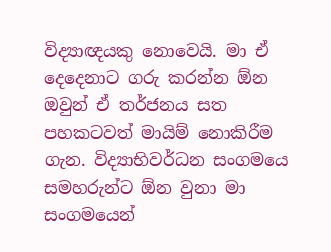විද්‍යාඥයකු නොවෙයි. මා ඒ දෙදෙනාට ගරු කරන්න ඕන ඔවුන් ඒ තර්ජනය සත පහකටවත් මායිම් නොකිරීම ගැන. විද්‍යාභිවර්ධන සංගමයෙ සමහරුන්ට ඕන වුනා මා සංගමයෙන්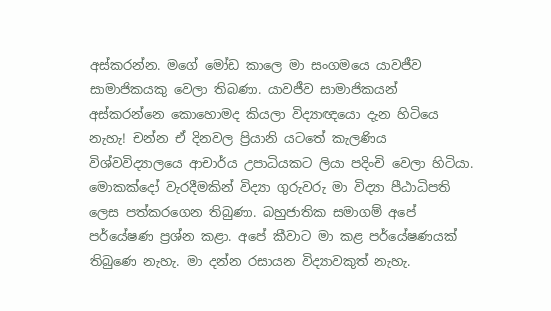අස්කරන්න. මගේ මෝඩ කාලෙ මා සංගමයෙ යාවජීව සාමාජිකයකු වෙලා තිබණා. යාවජීව සාමාජිකයන් අස්කරන්නෙ කොහොමද කියලා විද්‍යාඥයො දැන හිටියෙ නැහැ! චන්න ඒ දිනවල ප්‍රියානි යටතේ කැලණිය විශ්වවිද්‍යාලයෙ ආචාර්ය උපාධියකට ලියා පදිංචි වෙලා හිටියා. මොකක්දෝ වැරදීමකින් විද්‍යා ගුරුවරු මා විද්‍යා පීඨාධිපති ලෙස පත්කරගෙන තිබුණා. බහුජාතික සමාගම් අපේ පර්යේෂණ ප්‍රශ්න කළා. අපේ කීවාට මා කළ පර්යේෂණයක් තිබුණෙ නැහැ. මා දන්න රසායන විද්‍යාවකුත් නැහැ.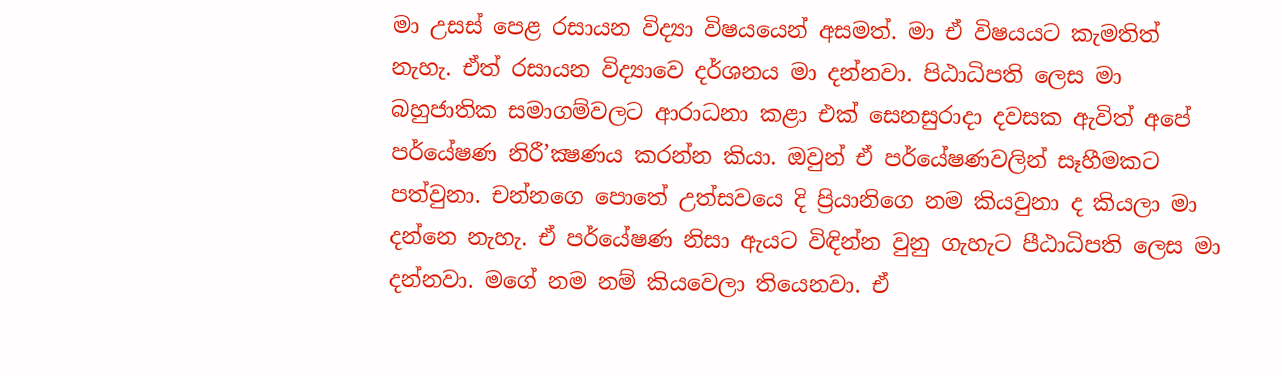මා උසස් පෙළ රසායන විද්‍යා විෂයයෙන් අසමත්. මා ඒ විෂයයට කැමතිත් නැහැ. ඒත් රසායන විද්‍යාවෙ දර්ශනය මා දන්නවා. පිඨාධිපති ලෙස මා බහුජාතික සමාගම්වලට ආරාධනා කළා එක් සෙනසුරාදා දවසක ඇවිත් අපේ පර්යේෂණ නිරී’ක්‍ෂණය කරන්න කියා. ඔවුන් ඒ පර්යේෂණවලින් සෑහීමකට පත්වුනා. චන්නගෙ පොතේ උත්සවයෙ දි ප්‍රියානිගෙ නම කියවුනා ද කියලා මා දන්නෙ නැහැ. ඒ පර්යේෂණ නිසා ඇයට විඳින්න වුනු ගැහැට පීඨාධිපති ලෙස මා දන්නවා. මගේ නම නම් කියවෙලා තියෙනවා. ඒ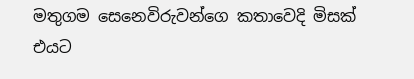මතුගම සෙනෙවිරුවන්ගෙ කතාවෙදි මිසක් එයට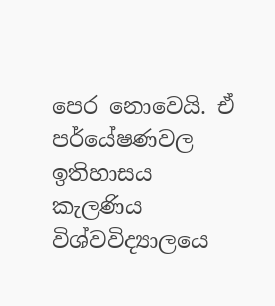පෙර නොවෙයි. ඒ පර්යේෂණවල ඉතිහාසය කැලණිය විශ්වවිද්‍යාලයෙ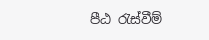පීඨ රැස්වීම්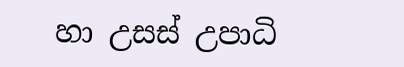හා උසස් උපාධි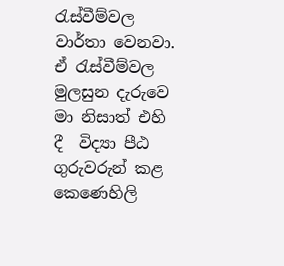රැස්වීම්වල වාර්තා වෙනවා. ඒ රැස්වීම්වල මුලසුන දැරුවෙ මා නිසාත් එහි දී  විද්‍යා පීඨ ගුරුවරුන් කළ කෙණෙහිලි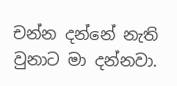චන්න දන්නේ නැති වුනාට මා දන්නවා.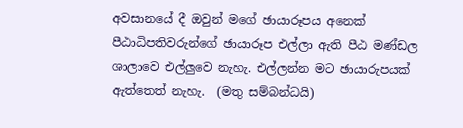අවසානයේ දී ඔවුන් මගේ ඡායාරූපය අනෙක් පීඨාධිපතිවරුන්ගේ ඡායාරූප එල්ලා ඇති පීඨ මණ්ඩල ශාලාවෙ එල්ලුවෙ නැහැ. එල්ලන්න මට ඡායාරුපයක් ඇත්තෙත් නැහැ.  (මතු සම්බන්ධයි)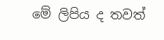මේ ලිපිය ද තවත්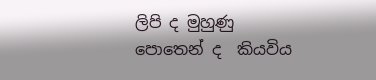ලිපි ද මුහුණු පොතෙන් ද  කියවිය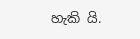හැකි යි.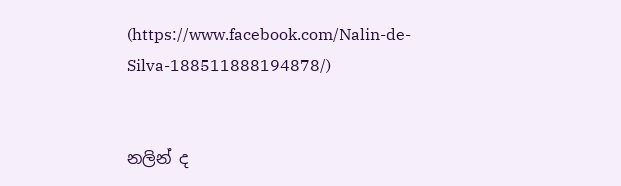(https://www.facebook.com/Nalin-de-Silva-188511888194878/)


නලින් ද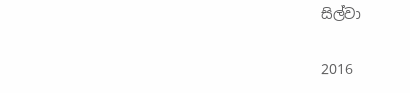සිල්වා

2016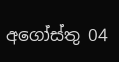අගෝස්තු 04